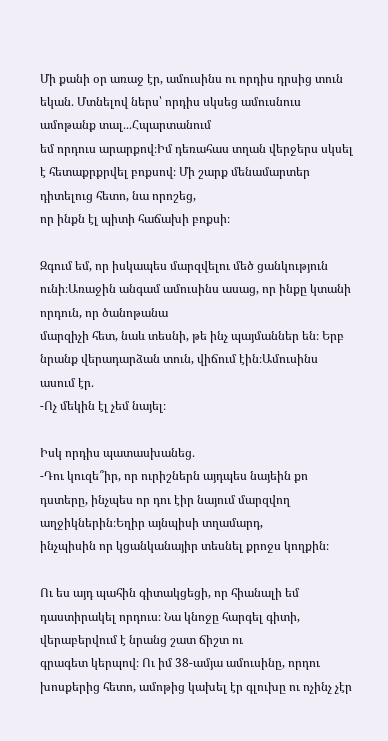Մի քանի օր առաջ էր, ամուսինս ու որդիս դրսից տուն եկան․ Մտնելով ներս՝ որդիս սկսեց ամուսնուս ամոթանք տալ․․․Հպարտանում
եմ որդուս արարքով։Իմ դեռահաս տղան վերջերս սկսել է հետաքրքրվել բոքսով։ Մի շարք մենամարտեր դիտելուց հետո, նա որոշեց,
որ ինքն էլ պիտի հաճախի բոքսի։

Զգում եմ, որ իսկապես մարզվելու մեծ ցանկություն ունի։Առաջին անգամ ամուսինս ասաց, որ ինքը կտանի որդուն, որ ծանոթանա
մարզիչի հետ, նաև տեսնի, թե ինչ պայմաններ են։ Երբ նրանք վերադարձան տուն, վիճում էին։Ամուսինս ասում էր․
-Ոչ մեկին էլ չեմ նայել։

Իսկ որդիս պատասխանեց․
-Դու կուզե՞իր, որ ուրիշներն այդպես նայեին քո դստերը, ինչպես որ դու էիր նայում մարզվող աղջիկներին։Եղիր այնպիսի տղամարդ,
ինչպիսին որ կցանկանայիր տեսնել քրոջս կողքին։

Ու ես այդ պահին գիտակցեցի, որ հիանալի եմ դաստիրակել որդուս։ Նա կնոջը հարգել գիտի, վերաբերվում է նրանց շատ ճիշտ ու
գրագետ կերպով։ Ու իմ 38-ամյա ամուսինը, որդու խոսքերից հետո, ամոթից կախել էր գլուխը ու ոչինչ չէր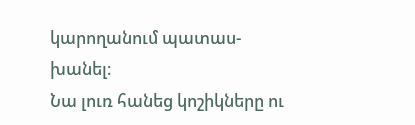կարողանում պատաս-
խանել։
Նա լուռ հանեց կոշիկները ու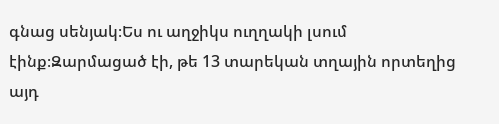գնաց սենյակ։Ես ու աղջիկս ուղղակի լսում էինք։Զարմացած էի, թե 13 տարեկան տղային որտեղից այդ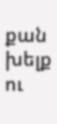քան խելք ու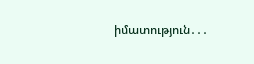իմատություն․․․